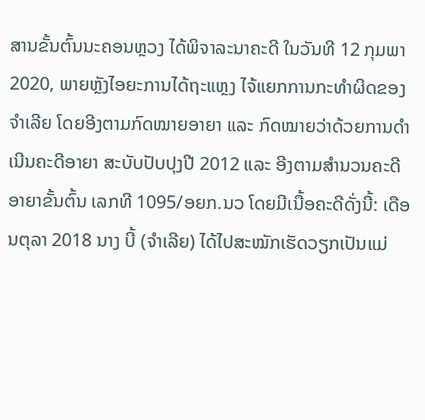ສານຂັ້ນຕົ້ນນະຄອນຫຼວງ ໄດ້ພິຈາລະນາຄະດີ ໃນວັນທີ 12 ກຸມພາ 2020, ພາຍຫຼັງໄອຍະການໄດ້ຖະແຫຼງ ໄຈ້ແຍກການກະທຳຜິດຂອງຈຳເລີຍ ໂດຍອີງຕາມກົດໝາຍອາຍາ ແລະ ກົດໝາຍວ່າດ້ວຍການດຳເນີນຄະດີອາຍາ ສະບັບປັບປຸງປີ 2012 ແລະ ອີງຕາມສຳນວນຄະດີອາຍາຂັ້ນຕົ້ນ ເລກທີ 1095/ອຍກ.ນວ ໂດຍມີເນື້ອຄະດີດັ່ງນີ້: ເດືອນຕຸລາ 2018 ນາງ ບີ້ (ຈຳເລີຍ) ໄດ້ໄປສະໝັກເຮັດວຽກເປັນແມ່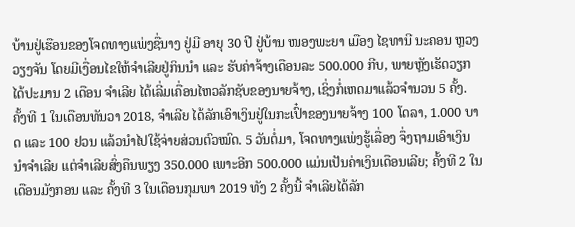ບ້ານຢູ່ເຮືອນຂອງໂຈດທາງແພ່ງຊື່ນາງ ຢູ່ມີ ອາຍຸ 30 ປີ ຢູ່ບ້ານ ໜອງພະຍາ ເມືອງ ໄຊທານີ ນະຄອນ ຫຼວງວຽງຈັນ ໂດຍມີເງື່ອນໄຂໃຫ້ຈຳເລີຍຢູ່ກິນນຳ ແລະ ຮັບຄ່າຈ້າງເດືອນລະ 500.000 ກີບ, ພາຍຫຼັງເຮັດວຽກໄດ້ປະມານ 2 ເດືອນ ຈຳເລີຍ ໄດ້ເລີ່ມເຄື່ອນໄຫວລັກຊັບຂອງນາຍຈ້າງ, ເຊິ່ງກໍ່ເຫດມາແລ້ວຈຳນວນ 5 ຄັ້ງ.
ຄັ້ງທີ 1 ໃນເດືອນທັນວາ 2018, ຈຳເລີຍ ໄດ້ລັກເອົາເງິນຢູ່ໃນກະເປົ໋າຂອງນາຍຈ້າງ 100 ໂດລາ, 1.000 ບາດ ແລະ 100 ຢວນ ແລ້ວນຳໄປໃຊ້ຈ່າຍສ່ວນຕົວໝົດ. 5 ວັນຕໍ່ມາ, ໂຈດທາງແພ່ງຮູ້ເລື່ອງ ຈຶ່ງຖາມເອົາເງິນນຳຈຳເລີຍ ແຕ່ຈຳເລີຍສົ່ງຄືນພຽງ 350.000 ເພາະອີກ 500.000 ແມ່ນເປັນຄ່າເງິນເດືອນເລີຍ; ຄັ້ງທີ 2 ໃນເດືອນມັງກອນ ແລະ ຄັ້ງທີ 3 ໃນເດືອນກຸມພາ 2019 ທັງ 2 ຄັ້ງນີ້ ຈຳເລີຍໄດ້ລັກ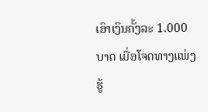ເອົາເງິນຄັ້ງລະ 1.000 ບາດ ເມື່ອໂຈດທາງແພ່ງຮູ້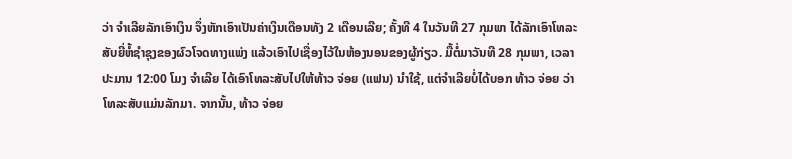ວ່າ ຈຳເລີຍລັກເອົາເງິນ ຈຶ່ງຫັກເອົາເປັນຄ່າເງິນເດືອນທັງ 2 ເດືອນເລີຍ; ຄັ້ງທີ 4 ໃນວັນທີ 27 ກຸມພາ ໄດ້ລັກເອົາໂທລະສັບຍີ່ຫໍ້ຊຳຊຸງຂອງຜົວໂຈດທາງແພ່ງ ແລ້ວເອົາໄປເຊື່ອງໄວ້ໃນຫ້ອງນອນຂອງຜູ້ກ່ຽວ. ມື້ຕໍ່ມາວັນທີ 28 ກຸມພາ, ເວລາປະມານ 12:00 ໂມງ ຈຳເລີຍ ໄດ້ເອົາໂທລະສັບໄປໃຫ້ທ້າວ ຈ່ອຍ (ແຟນ) ນຳໃຊ້, ແຕ່ຈຳເລີຍບໍ່ໄດ້ບອກ ທ້າວ ຈ່ອຍ ວ່າໂທລະສັບແມ່ນລັກມາ. ຈາກນັ້ນ, ທ້າວ ຈ່ອຍ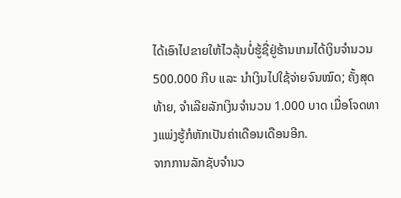ໄດ້ເອົາໄປຂາຍໃຫ້ໄວລຸ້ນບໍ່ຮູ້ຊື່ຢູ່ຮ້ານເກມໄດ້ເງິນຈຳນວນ 500.000 ກີບ ແລະ ນຳເງິນໄປໃຊ້ຈ່າຍຈົນໝົດ; ຄັ້ງສຸດທ້າຍ, ຈຳເລີຍລັກເງິນຈຳນວນ 1.000 ບາດ ເມື່ອໂຈດທາງແພ່ງຮູ້ກໍຫັກເປັນຄ່າເດືອນເດືອນອີກ.
ຈາກການລັກຊັບຈຳນວ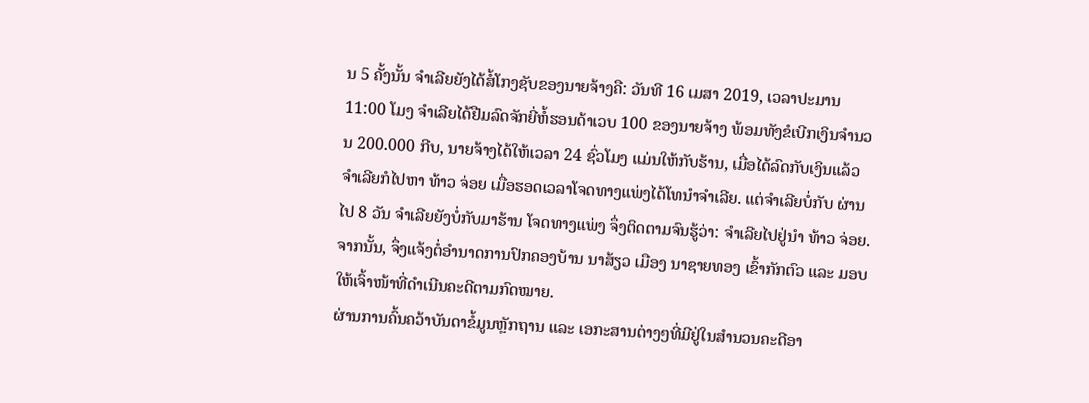ນ 5 ຄັ້ງນັ້ນ ຈຳເລີຍຍັງໄດ້ສໍ້ໂກງຊັບຂອງນາຍຈ້າງຄື: ວັນທີ 16 ເມສາ 2019, ເວລາປະມານ 11:00 ໂມງ ຈຳເລີຍໄດ້ຢືມລົດຈັກຍີ່ຫໍ້ຮອນດ້າເວບ 100 ຂອງນາຍຈ້າງ ພ້ອມທັງຂໍເບີກເງິນຈຳນວນ 200.000 ກີບ, ນາຍຈ້າງໄດ້ໃຫ້ເວລາ 24 ຊົ່ວໂມງ ແມ່ນໃຫ້ກັບຮ້ານ, ເມື່ອໄດ້ລົດກັບເງິນແລ້ວ ຈຳເລີຍກໍໄປຫາ ທ້າວ ຈ່ອຍ ເມື່ອຮອດເວລາໂຈດທາງແພ່ງໄດ້ໂທນຳຈຳເລີຍ. ແຕ່ຈຳເລີຍບໍ່ກັບ ຜ່ານໄປ 8 ວັນ ຈຳເລີຍຍັງບໍ່ກັບມາຮ້ານ ໂຈດທາງແພ່ງ ຈຶ່ງຕິດຕາມຈົນຮູ້ວ່າ: ຈຳເລີຍໄປຢູ່ນຳ ທ້າວ ຈ່ອຍ. ຈາກນັ້ນ, ຈຶ່ງແຈ້ງຕໍ່ອຳນາດການປົກຄອງບ້ານ ນາສ້ຽວ ເມືອງ ນາຊາຍທອງ ເຂົ້າກັກຕົວ ແລະ ມອບໃຫ້ເຈົ້າໜ້າທີ່ດຳເນີນຄະດີຕາມກົດໝາຍ.
ຜ່ານການຄົ້ນຄວ້າບັນດາຂໍ້ມູນຫຼັກຖານ ແລະ ເອກະສານຕ່າງໆທີ່ມີຢູ່ໃນສຳນວນຄະດີອາ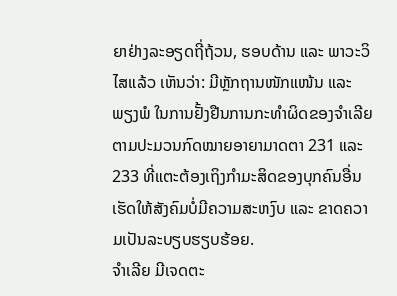ຍາຢ່າງລະອຽດຖີ່ຖ້ວນ, ຮອບດ້ານ ແລະ ພາວະວິໄສແລ້ວ ເຫັນວ່າ: ມີຫຼັກຖານໜັກແໜ້ນ ແລະ ພຽງພໍ ໃນການຢັ້ງຢືນການກະທຳຜິດຂອງຈຳເລີຍຕາມປະມວນກົດໝາຍອາຍາມາດຕາ 231 ແລະ 233 ທີ່ແຕະຕ້ອງເຖິງກຳມະສິດຂອງບຸກຄົນອື່ນ ເຮັດໃຫ້ສັງຄົມບໍ່ມີຄວາມສະຫງົບ ແລະ ຂາດຄວາມເປັນລະບຽບຮຽບຮ້ອຍ.
ຈຳເລີຍ ມີເຈດຕະ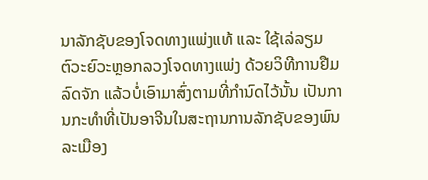ນາລັກຊັບຂອງໂຈດທາງແພ່ງແທ້ ແລະ ໃຊ້ເລ່ລຽມຕົວະຍົວະຫຼອກລວງໂຈດທາງແພ່ງ ດ້ວຍວິທີການຢືມລົດຈັກ ແລ້ວບໍ່ເອົາມາສົ່ງຕາມທີ່ກຳນົດໄວ້ນັ້ນ ເປັນການກະທຳທີ່ເປັນອາຈີນໃນສະຖານການລັກຊັບຂອງພົນລະເມືອງ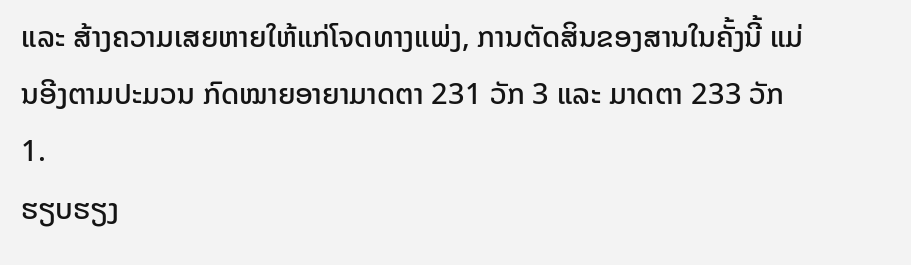ແລະ ສ້າງຄວາມເສຍຫາຍໃຫ້ແກ່ໂຈດທາງແພ່ງ, ການຕັດສິນຂອງສານໃນຄັ້ງນີ້ ແມ່ນອີງຕາມປະມວນ ກົດໝາຍອາຍາມາດຕາ 231 ວັກ 3 ແລະ ມາດຕາ 233 ວັກ 1.
ຮຽບຮຽງ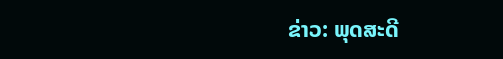ຂ່າວ: ພຸດສະດີ